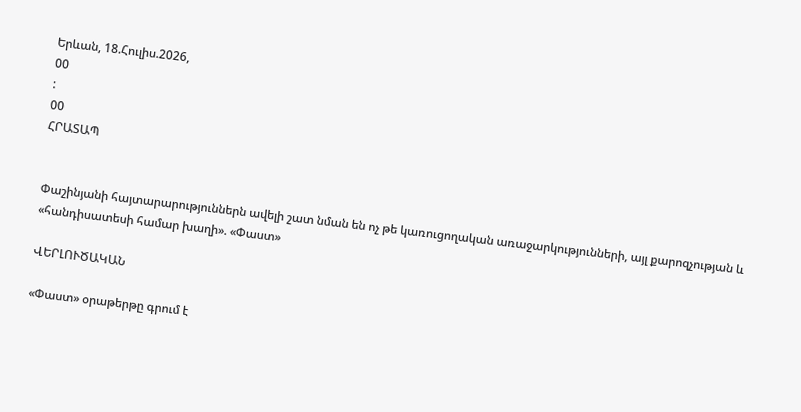Երևան, 18.Հուլիս.2026,
00
:
00
ՀՐԱՏԱՊ


Փաշինյանի հայտարարություններն ավելի շատ նման են ոչ թե կառուցողական առաջարկությունների, այլ քարոզչության և «հանդիսատեսի համար խաղի». «Փաստ»

ՎԵՐԼՈՒԾԱԿԱՆ

«Փաստ» օրաթերթը գրում է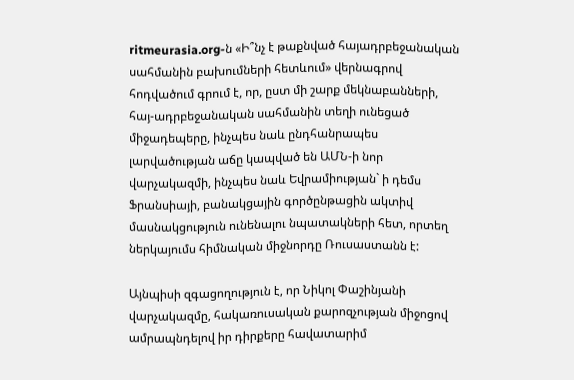ritmeurasia.org-ն «Ի՞նչ է թաքնված հայադրբեջանական սահմանին բախումների հետևում» վերնագրով հոդվածում գրում է, որ, ըստ մի շարք մեկնաբանների, հայ-ադրբեջանական սահմանին տեղի ունեցած միջադեպերը, ինչպես նաև ընդհանրապես լարվածության աճը կապված են ԱՄՆ-ի նոր վարչակազմի, ինչպես նաև Եվրամիության` ի դեմս Ֆրանսիայի, բանակցային գործընթացին ակտիվ մասնակցություն ունենալու նպատակների հետ, որտեղ ներկայումս հիմնական միջնորդը Ռուսաստանն է:

Այնպիսի զգացողություն է, որ Նիկոլ Փաշինյանի վարչակազմը, հակառուսական քարոզչության միջոցով ամրապնդելով իր դիրքերը հավատարիմ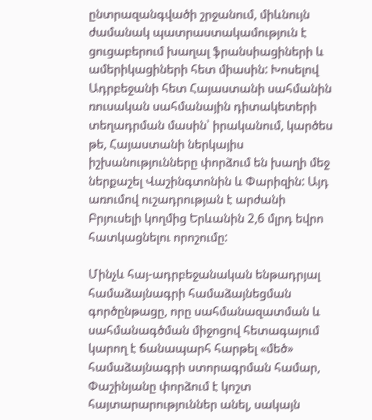ընտրազանգվածի շրջանում, միևնույն ժամանակ պատրաստակամություն է ցուցաբերում խաղալ ֆրանսիացիների և ամերիկացիների հետ միասին: Խոսելով Ադրբեջանի հետ Հայաստանի սահմանին ռուսական սահմանային դիտակետերի տեղադրման մասին՝ իրականում, կարծես թե, Հայաստանի ներկայիս իշխանությունները փորձում են խաղի մեջ ներքաշել Վաշինգտոնին և Փարիզին: Այդ առումով ուշադրության է արժանի Բրյուսելի կողմից Երևանին 2,6 մլրդ եվրո հատկացնելու որոշումը:

Մինչև հայ-ադրբեջանական ենթադրյալ համաձայնագրի համաձայնեցման գործընթացը, որը սահմանազատման և սահմանագծման միջոցով հետագայում կարող է ճանապարհ հարթել «մեծ» համաձայնագրի ստորագրման համար, Փաշինյանը փորձում է կոշտ հայտարարություններ անել, սակայն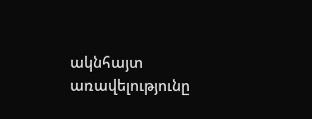ակնհայտ առավելությունը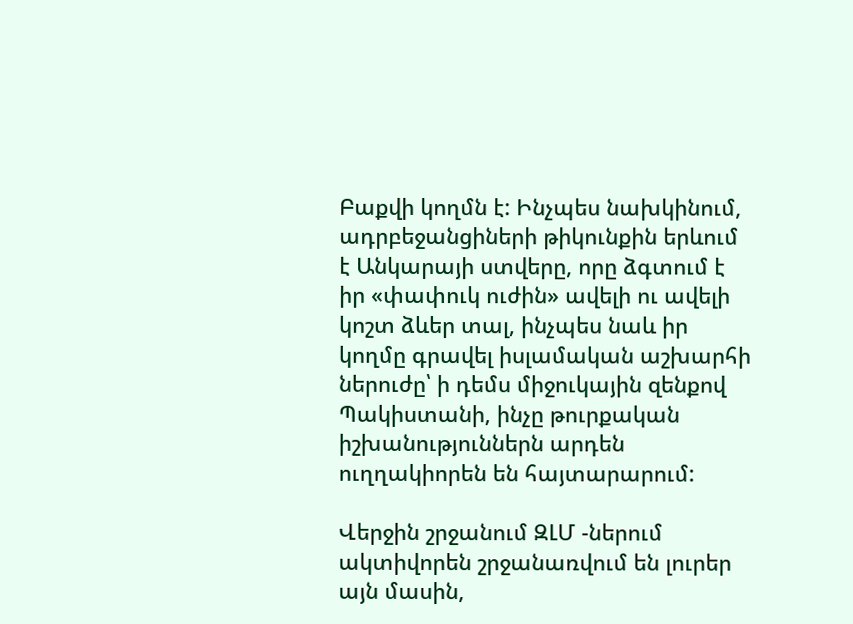Բաքվի կողմն է: Ինչպես նախկինում, ադրբեջանցիների թիկունքին երևում է Անկարայի ստվերը, որը ձգտում է իր «փափուկ ուժին» ավելի ու ավելի կոշտ ձևեր տալ, ինչպես նաև իր կողմը գրավել իսլամական աշխարհի ներուժը՝ ի դեմս միջուկային զենքով Պակիստանի, ինչը թուրքական իշխանություններն արդեն ուղղակիորեն են հայտարարում:

Վերջին շրջանում ԶԼՄ -ներում ակտիվորեն շրջանառվում են լուրեր այն մասին,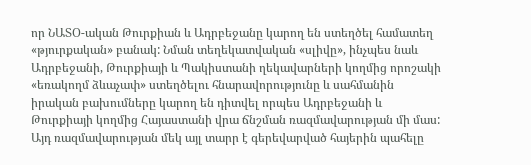որ ՆԱՏՕ-ական Թուրքիան և Ադրբեջանը կարող են ստեղծել համատեղ «թյուրքական» բանակ: Նման տեղեկատվական «սլիվը», ինչպես նաև Ադրբեջանի, Թուրքիայի և Պակիստանի ղեկավարների կողմից որոշակի «եռակողմ ձևաչափ» ստեղծելու հնարավորությունը և սահմանին իրական բախումները կարող են դիտվել որպես Ադրբեջանի և Թուրքիայի կողմից Հայաստանի վրա ճնշման ռազմավարության մի մաս: Այդ ռազմավարության մեկ այլ տարր է գերեվարված հայերին պահելը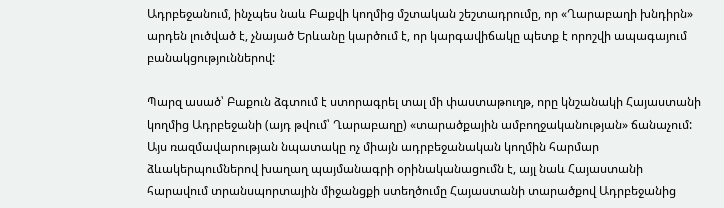Ադրբեջանում, ինչպես նաև Բաքվի կողմից մշտական շեշտադրումը, որ «Ղարաբաղի խնդիրն» արդեն լուծված է, չնայած Երևանը կարծում է, որ կարգավիճակը պետք է որոշվի ապագայում բանակցություններով:

Պարզ ասած՝ Բաքուն ձգտում է ստորագրել տալ մի փաստաթուղթ, որը կնշանակի Հայաստանի կողմից Ադրբեջանի (այդ թվում՝ Ղարաբաղը) «տարածքային ամբողջականության» ճանաչում: Այս ռազմավարության նպատակը ոչ միայն ադրբեջանական կողմին հարմար ձևակերպումներով խաղաղ պայմանագրի օրինականացումն է, այլ նաև Հայաստանի հարավում տրանսպորտային միջանցքի ստեղծումը Հայաստանի տարածքով Ադրբեջանից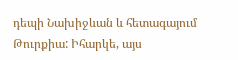դեպի Նախիջևան և հետագայում Թուրքիա: Իհարկե, այս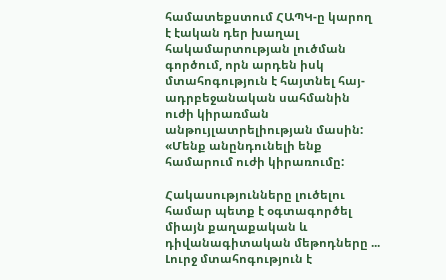համատեքստում ՀԱՊԿ-ը կարող է էական դեր խաղալ հակամարտության լուծման գործում, որն արդեն իսկ մտահոգություն է հայտնել հայ-ադրբեջանական սահմանին ուժի կիրառման անթույլատրելիության մասին: «Մենք անընդունելի ենք համարում ուժի կիրառումը:

Հակասությունները լուծելու համար պետք է օգտագործել միայն քաղաքական և դիվանագիտական մեթոդները ... Լուրջ մտահոգություն է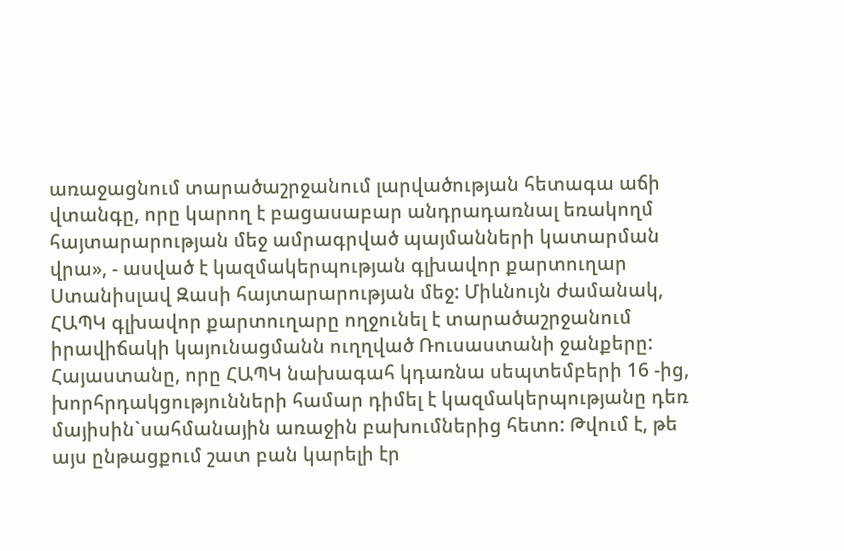առաջացնում տարածաշրջանում լարվածության հետագա աճի վտանգը, որը կարող է բացասաբար անդրադառնալ եռակողմ հայտարարության մեջ ամրագրված պայմանների կատարման վրա», - ասված է կազմակերպության գլխավոր քարտուղար Ստանիսլավ Զասի հայտարարության մեջ: Միևնույն ժամանակ, ՀԱՊԿ գլխավոր քարտուղարը ողջունել է տարածաշրջանում իրավիճակի կայունացմանն ուղղված Ռուսաստանի ջանքերը: Հայաստանը, որը ՀԱՊԿ նախագահ կդառնա սեպտեմբերի 16 -ից, խորհրդակցությունների համար դիմել է կազմակերպությանը դեռ մայիսին`սահմանային առաջին բախումներից հետո: Թվում է, թե այս ընթացքում շատ բան կարելի էր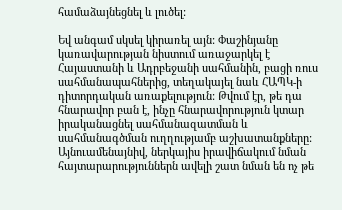համաձայնեցնել և լուծել:

Եվ անգամ սկսել կիրառել այն: Փաշինյանը կառավարության նիստում առաջարկել է Հայաստանի և Ադրբեջանի սահմանին, բացի ռուս սահմանապահներից, տեղակայել նաև ՀԱՊԿ-ի դիտորդական առաքելություն: Թվում էր, թե դա հնարավոր բան է, ինչը հնարավորություն կտար իրականացնել սահմանազատման և սահմանագծման ուղղությամբ աշխատանքները: Այնուամենայնիվ, ներկայիս իրավիճակում նման հայտարարություններն ավելի շատ նման են ոչ թե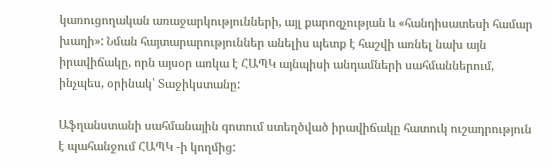կառուցողական առաջարկությունների, այլ քարոզչության և «հանդիսատեսի համար խաղի»: Նման հայտարարություններ անելիս պետք է հաշվի առնել նախ այն իրավիճակը, որն այսօր առկա է ՀԱՊԿ այնպիսի անդամների սահմաններում, ինչպես, օրինակ՝ Տաջիկստանը:

Աֆղանստանի սահմանային գոտում ստեղծված իրավիճակը հատուկ ուշադրություն է պահանջում ՀԱՊԿ -ի կողմից: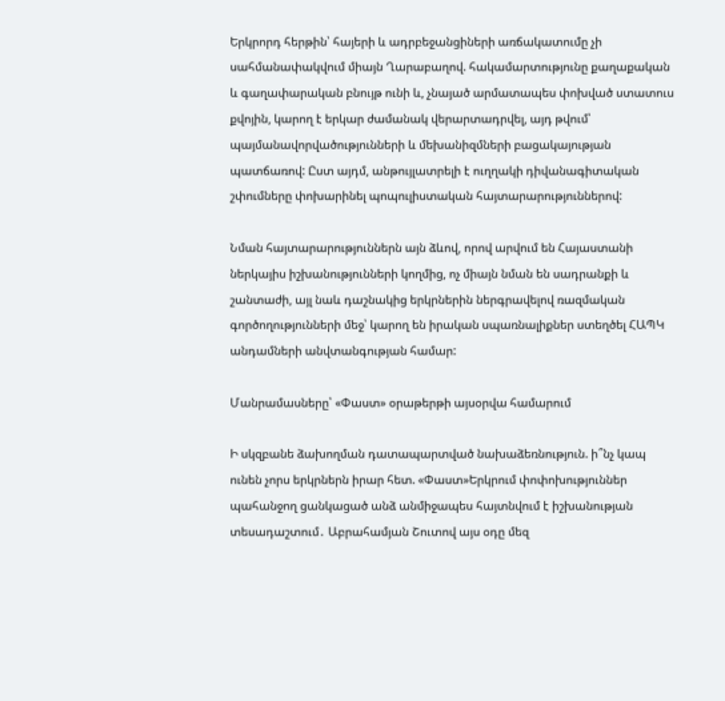Երկրորդ հերթին՝ հայերի և ադրբեջանցիների առճակատումը չի սահմանափակվում միայն Ղարաբաղով. հակամարտությունը քաղաքական և գաղափարական բնույթ ունի և, չնայած արմատապես փոխված ստատուս քվոյին, կարող է երկար ժամանակ վերարտադրվել, այդ թվում՝ պայմանավորվածությունների և մեխանիզմների բացակայության պատճառով: Ըստ այդմ, անթույլատրելի է ուղղակի դիվանագիտական շփումները փոխարինել պոպուլիստական հայտարարություններով:

Նման հայտարարություններն այն ձևով, որով արվում են Հայաստանի ներկայիս իշխանությունների կողմից, ոչ միայն նման են սադրանքի և շանտաժի, այլ նաև դաշնակից երկրներին ներգրավելով ռազմական գործողությունների մեջ՝ կարող են իրական սպառնալիքներ ստեղծել ՀԱՊԿ անդամների անվտանգության համար:

Մանրամասները՝ «Փաստ» օրաթերթի այսօրվա համարում

Ի սկզբանե ձախողման դատապարտված նախաձեռնություն. ի՞նչ կապ ունեն չորս երկրներն իրար հետ. «Փաստ»Երկրում փոփոխություններ պահանջող ցանկացած անձ անմիջապես հայտնվում է իշխանության տեսադաշտում․ Աբրահամյան Շուտով այս օդը մեզ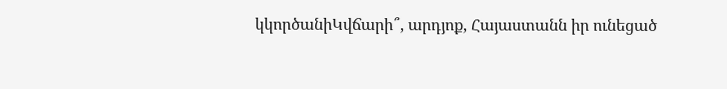կկործանիԿվճարի՞, արդյոք, Հայաստանն իր ունեցած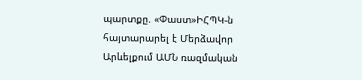պարտքը. «Փաստ»ԻՀՊԿ-ն հայտարարել է Մերձավոր Արևելքում ԱՄՆ ռազմական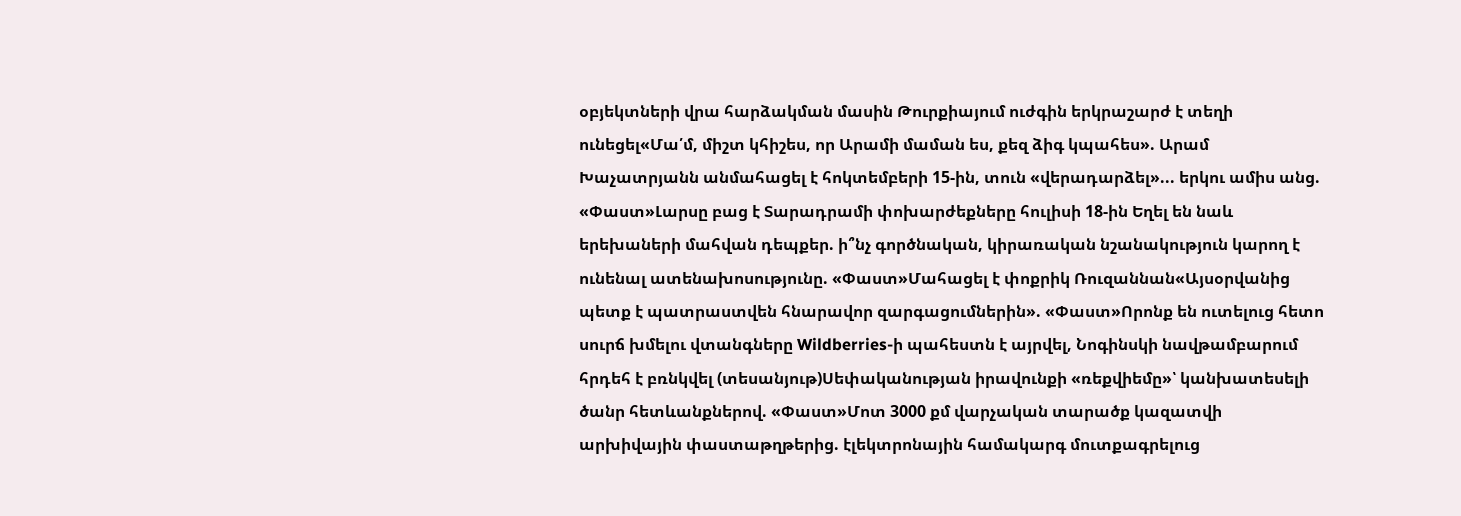օբյեկտների վրա հարձակման մասին Թուրքիայում ուժգին երկրաշարժ է տեղի ունեցել«Մա՛մ, միշտ կհիշես, որ Արամի մաման ես, քեզ ձիգ կպահես». Արամ Խաչատրյանն անմահացել է հոկտեմբերի 15-ին, տուն «վերադարձել»... երկու ամիս անց. «Փաստ»Լարսը բաց է Տարադրամի փոխարժեքները հուլիսի 18-ին Եղել են նաև երեխաների մահվան դեպքեր. ի՞նչ գործնական, կիրառական նշանակություն կարող է ունենալ ատենախոսությունը. «Փաստ»Մահացել է փոքրիկ Ռուզաննան«Այսօրվանից պետք է պատրաստվեն հնարավոր զարգացումներին». «Փաստ»Որոնք են ուտելուց հետո սուրճ խմելու վտանգները Wildberries-ի պահեստն է այրվել, Նոգինսկի նավթամբարում հրդեհ է բռնկվել (տեսանյութ)Սեփականության իրավունքի «ռեքվիեմը»՝ կանխատեսելի ծանր հետևանքներով. «Փաստ»Մոտ 3000 քմ վարչական տարածք կազատվի արխիվային փաստաթղթերից. էլեկտրոնային համակարգ մուտքագրելուց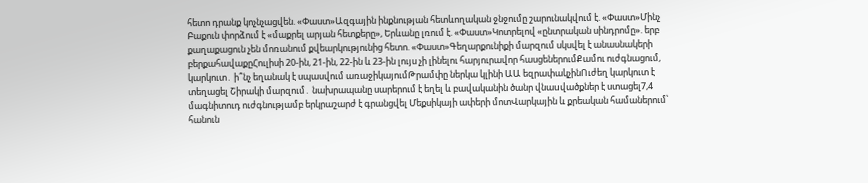հետո դրանք կոչնչացվեն. «Փաստ»Ազգային ինքնության հետևողական ջնջումը շարունակվում է. «Փաստ»Մինչ Բաքուն փորձում է «մաքրել արյան հետքերը», Երևանը լռում է. «Փաստ»Կոտրելով «ընտրական սինդրոմը». երբ քաղաքացուն չեն մոռանում քվեարկությունից հետո. «Փաստ»Գեղարքունիքի մարզում սկսվել է անասնակերի բերքահավաքըՀուլիսի 20-ին, 21-ին, 22-ին և 23-ին լույս չի լինելու հարյուրավոր հասցեներումՔամու ուժգնացում, կարկուտ․ ի՞նչ եղանակ է սպասվում առաջիկայումԹրամփը ներկա կլինի ԱԱ եզրափակչինՈւժեղ կարկուտ է տեղացել Շիրակի մարզում․ նախրապանը սարերում է եղել և բավականին ծանր վնաuվածքներ է ստացել7,4 մագնիտուդ ուժգնությամբ երկրաշարժ է գրանցվել Մեքսիկայի ափերի մոտՎարկային և քրեական համաներում՝ հանուն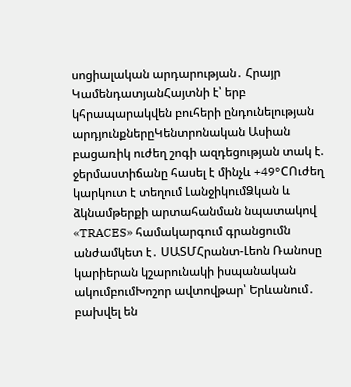սոցիալական արդարության․ Հրայր ԿամենդատյանՀայտնի է՝ երբ կհրապարակվեն բուհերի ընդունելության արդյունքներըԿենտրոնական Ասիան բացառիկ ուժեղ շոգի ազդեցության տակ է. ջերմաստիճանը հասել է մինչև +49°CՈւժեղ կարկուտ է տեղում ԼանջիկումՁկան և ձկնամթերքի արտահանման նպատակով «TRACES» համակարգում գրանցումն անժամկետ է․ ՍԱՏՄՀրանտ-Լեոն Ռանոսը կարիերան կշարունակի իսպանական ակումբումԽոշոր ավտովթար՝ Երևանում․ բախվել են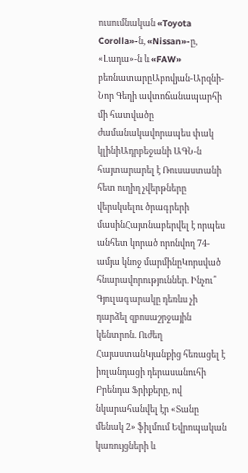ուսումնական «Toyota Corolla»-ն, «Nissan»-ը, «Լադա»-ն և «FAW» բեռնատարըԱբովյան-Արզնի-Նոր Գեղի ավտոճանապարհի մի հատվածը ժամանակավորապես փակ կլինիԱդրբեջանի ԱԳՆ-ն հայտարարել է Ռուսաստանի հետ ուղիղ չվերթները վերսկսելու ծրագրերի մասինՀայտնաբերվել է որպես անհետ կորած որոնվող 74-ամյա կնոջ մարմինըԿորսված հնարավորություններ. Ինչու՞ Գյուլագարակը դեռևս չի դարձել զբոսաշրջային կենտրոն. Ուժեղ ՀայաստանԿյանքից հեռացել է իռլանդացի դերասանուհի Բրենդա Ֆրիքերը, ով նկարահանվել էր «Տանը մենակ 2» ֆիլմում Եվրոպական կառույցների և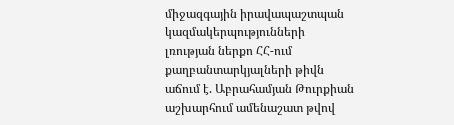միջազգային իրավապաշտպան կազմակերպությունների լռության ներքո ՀՀ-ում քաղբանտարկյալների թիվն աճում է. Աբրահամյան Թուրքիան աշխարհում ամենաշատ թվով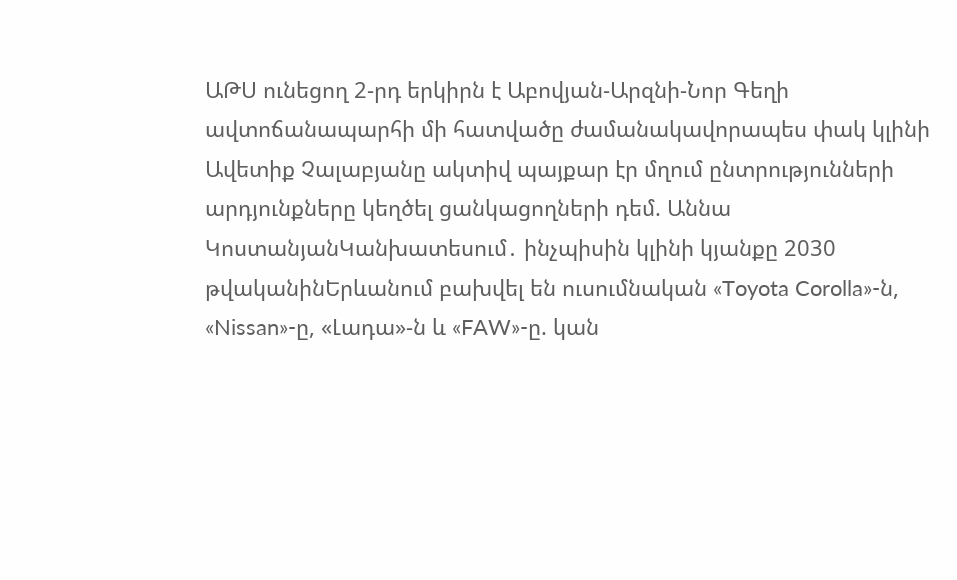ԱԹՍ ունեցող 2-րդ երկիրն է Աբովյան-Արզնի-Նոր Գեղի ավտոճանապարհի մի հատվածը ժամանակավորապես փակ կլինի Ավետիք Չալաբյանը ակտիվ պայքար էր մղում ընտրությունների արդյունքները կեղծել ցանկացողների դեմ. Աննա ԿոստանյանԿանխատեսում․ ինչպիսին կլինի կյանքը 2030 թվականինԵրևանում բախվել են ուսումնական «Toyota Corolla»-ն, «Nissan»-ը, «Լադա»-ն և «FAW»-ը. կան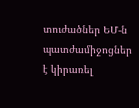տուժածներ ԵՄ-ն պատժամիջոցներ է կիրառել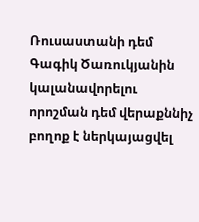Ռուսաստանի դեմ Գագիկ Ծառուկյանին կալանավորելու որոշման դեմ վերաքննիչ բողոք է ներկայացվել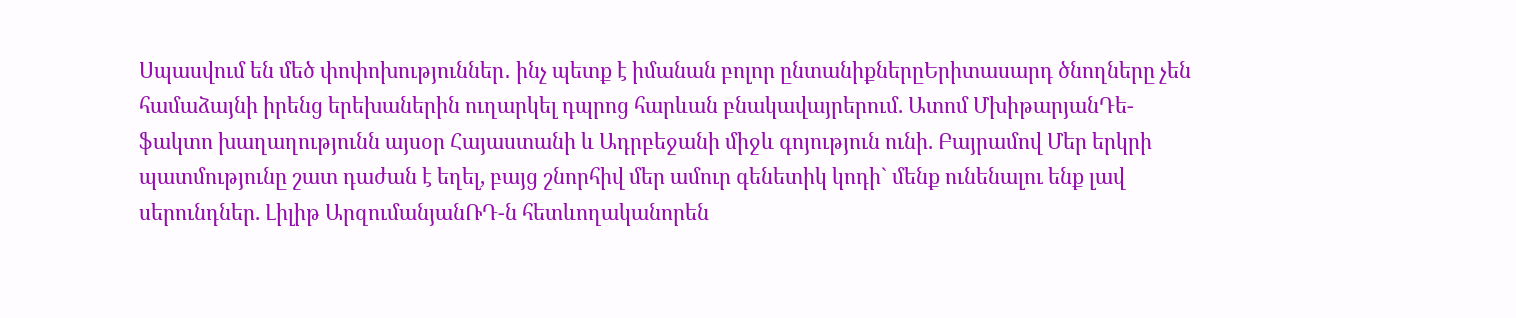Սպասվում են մեծ փոփոխություններ․ ինչ պետք է իմանան բոլոր ընտանիքներըԵրիտասարդ ծնողները չեն համաձայնի իրենց երեխաներին ուղարկել դպրոց հարևան բնակավայրերում. Ատոմ ՄխիթարյանԴե-ֆակտո խաղաղությունն այսօր Հայաստանի և Ադրբեջանի միջև գոյություն ունի. Բայրամով Մեր երկրի պատմությունը շատ դաժան է եղել, բայց շնորհիվ մեր ամուր գենետիկ կոդի` մենք ունենալու ենք լավ սերունդներ. Լիլիթ ԱրզումանյանՌԴ-ն հետևողականորեն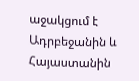աջակցում է Ադրբեջանին և Հայաստանին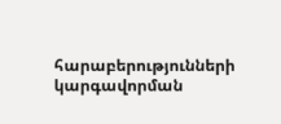հարաբերությունների կարգավորման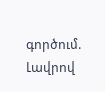գործում. Լավրով